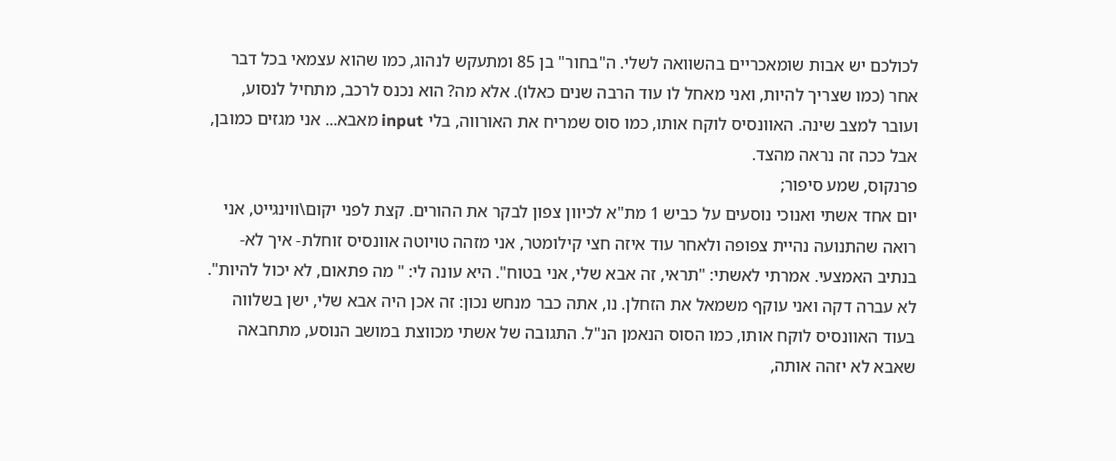לכולכם יש אבות שומאכריים בהשוואה לשלי. ה"בחור" בן 85 ומתעקש לנהוג, כמו שהוא עצמאי בכל דבר אחר (כמו שצריך להיות, ואני מאחל לו עוד הרבה שנים כאלו). אלא מה? הוא נכנס לרכב, מתחיל לנסוע, ועובר למצב שינה. האוונסיס לוקח אותו, כמו סוס שמריח את האורווה, בלי input מאבא... אני מגזים כמובן, אבל ככה זה נראה מהצד.
פרנקוס, שמע סיפור;
יום אחד אשתי ואנוכי נוסעים על כביש 1 מת"א לכיוון צפון לבקר את ההורים. קצת לפני יקום\ווינגייט, אני רואה שהתנועה נהיית צפופה ולאחר עוד איזה חצי קילומטר, אני מזהה טויוטה אוונסיס זוחלת- איך לא- בנתיב האמצעי. אמרתי לאשתי: "תראי, זה אבא שלי, אני בטוח". היא עונה לי: " מה פתאום, לא יכול להיות". לא עברה דקה ואני עוקף משמאל את הזחלן. נו, אתה כבר מנחש נכון: זה אכן היה אבא שלי, ישן בשלווה בעוד האוונסיס לוקח אותו, כמו הסוס הנאמן הנ"ל. התגובה של אשתי מכווצת במושב הנוסע, מתחבאה שאבא לא יזהה אותה,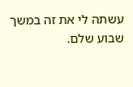עשתה לי את זה במשך שבוע שלם.